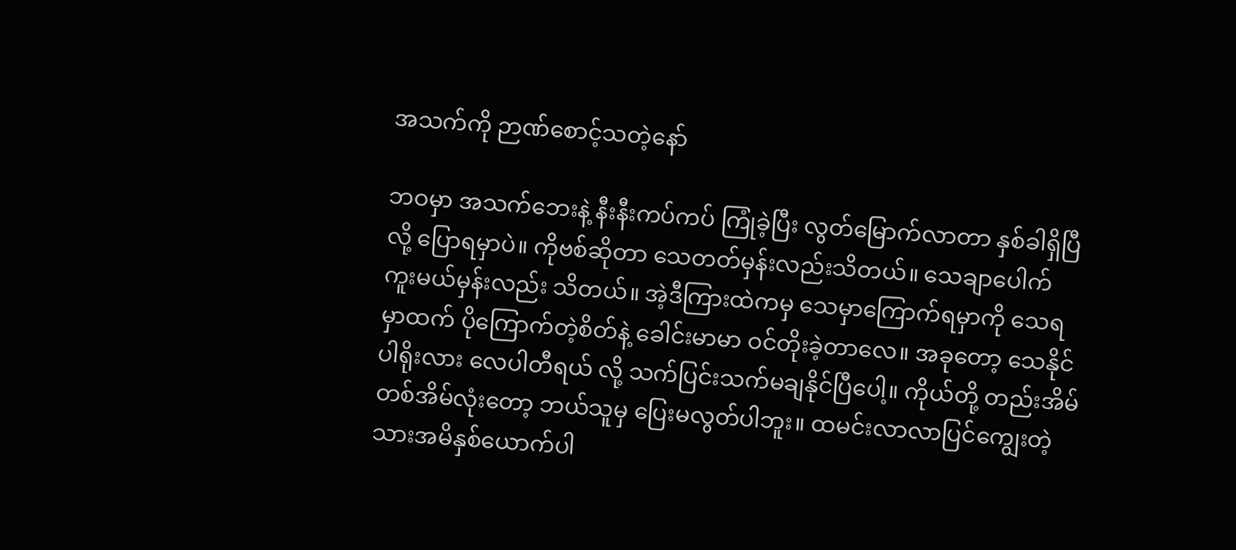အသက်ကို ဉာဏ်စောင့်သတဲ့နော်

ဘဝမှာ အသက်ဘေးနဲ့ နီးနီးကပ်ကပ် ကြုံခဲ့ပြီး လွတ်မြောက်လာတာ နှစ်ခါရှိပြီလို့ ပြောရမှာပဲ။ ကိုဗစ်ဆိုတာ သေတတ်မှန်းလည်းသိတယ်။ သေချာပေါက် ကူးမယ်မှန်းလည်း သိတယ်။ အဲ့ဒီကြားထဲကမှ သေမှာကြောက်ရမှာကို သေရမှာထက် ပိုကြောက်တဲ့စိတ်နဲ့ ခေါင်းမာမာ ဝင်တိုးခဲ့တာလေ။ အခုတော့ သေနိုင်ပါရိုးလား လေပါတီရယ် လို့ သက်ပြင်းသက်မချနိုင်ပြီပေါ့။ ကိုယ်တို့ တည်းအိမ်တစ်အိမ်လုံးတော့ ဘယ်သူမှ ပြေးမလွတ်ပါဘူး။ ထမင်းလာလာပြင်ကျွေးတဲ့ သားအမိနှစ်ယောက်ပါ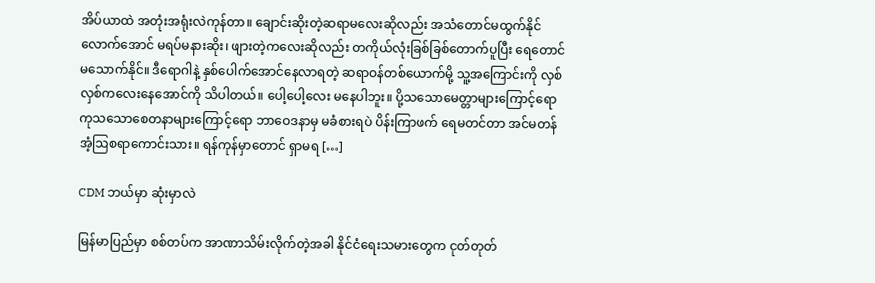အိပ်ယာထဲ အတုံးအရုံးလဲကုန်တာ။ ချောင်းဆိုးတဲ့ဆရာမလေးဆိုလည်း အသံတောင်မထွက်နိုင်လောက်အောင် မရပ်မနားဆိုး၊ ဖျားတဲ့ကလေးဆိုလည်း တကိုယ်လုံးခြစ်ခြစ်တောက်ပူပြီး ရေတောင်မသောက်နိုင်။ ဒီရောဂါနဲ့ နှစ်ပေါက်အောင်နေလာရတဲ့ ဆရာဝန်တစ်ယောက်မို့ သူ့အကြောင်းကို လှစ်လှစ်ကလေးနေအောင်ကို သိပါတယ်။ ပေါ့ပေါ့လေး မနေပါဘူး။ ပို့သသောမေတ္တာများကြောင့်ရော ကုသသောစေတနာများကြောင့်ရော ဘာဝေဒနာမှ မခံစားရပဲ ပိန်းကြာဖက် ရေမတင်တာ အင်မတန် အံ့ဩစရာကောင်းသား။ ရန်ကုန်မှာတောင် ရှာမရ […]

CDM ဘယ်မှာ ဆုံးမှာလဲ

မြန်မာပြည်မှာ စစ်တပ်က အာဏာသိမ်းလိုက်တဲ့အခါ နိုင်ငံရေးသမားတွေက ငုတ်တုတ်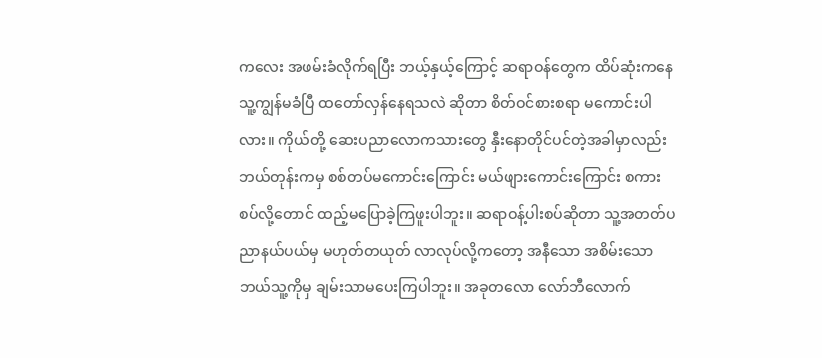ကလေး အဖမ်းခံလိုက်ရပြီး ဘယ့်နှယ့်ကြောင့် ဆရာဝန်တွေက ‌ထိပ်ဆုံးကနေ သူ့ကျွန်မခံပြီ ထတော်လှန်နေရသလဲ ဆိုတာ စိတ်ဝင်စားစရာ မကောင်းပါလား။ ကိုယ်တို့ ဆေးပညာလောကသားတွေ နှီးနောတိုင်ပင်တဲ့အခါမှာလည်း ဘယ်တုန်းကမှ စစ်တပ်မကောင်းကြောင်း မယ်ဖျားကောင်းကြောင်း စကားစပ်လို့တောင် ထည့်မပြောခဲ့ကြဖူးပါဘူး။ ဆရာဝန့်ပါးစပ်ဆိုတာ သူ့အတတ်ပညာနယ်ပယ်မှ မဟုတ်တယုတ် လာလုပ်လို့ကတော့ အနီသော အစိမ်းသော ဘယ်သူ့ကိုမှ ချမ်းသာမပေးကြပါဘူး။ အခုတလော လော်ဘီလောက်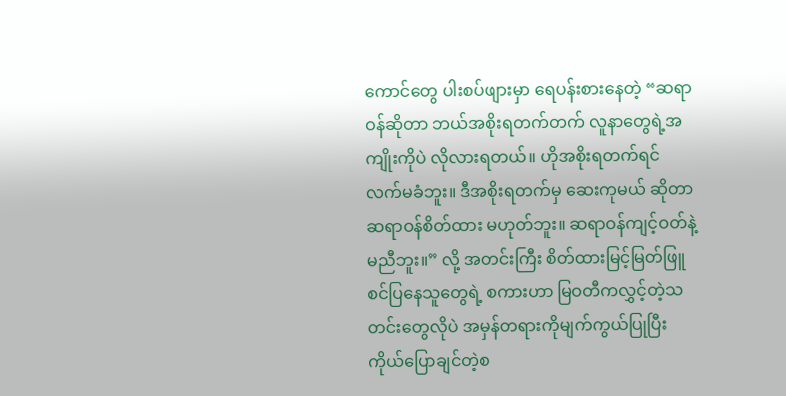ကောင်တွေ ပါးစပ်ဖျားမှာ ‌ရေပန်းစားနေတဲ့ “ဆရာဝန်ဆိုတာ ဘယ်အစိုးရတက်တက် လူနာတွေရဲ့အကျိုးကိုပဲ လိုလားရတယ်။ ဟိုအစိုးရတက်ရင် လက်မခံဘူး။ ဒီအစိုးရတက်မှ ဆေးကုမယ် ဆိုတာ ဆရာဝန်စိတ်ထား မဟုတ်ဘူး။ ဆရာဝန်ကျင့်ဝတ်နဲ့ မညီဘူး။” လို့ အတင်းကြီး စိတ်ထားမြင့်မြတ်ဖြူစင်ပြနေသူတွေရဲ့ စကားဟာ မြဝတီကလွှင့်တဲ့သတင်းတွေလိုပဲ အမှန်တရားကိုမျက်ကွယ်ပြုပြီး ကိုယ်ပြောချင်တဲ့စ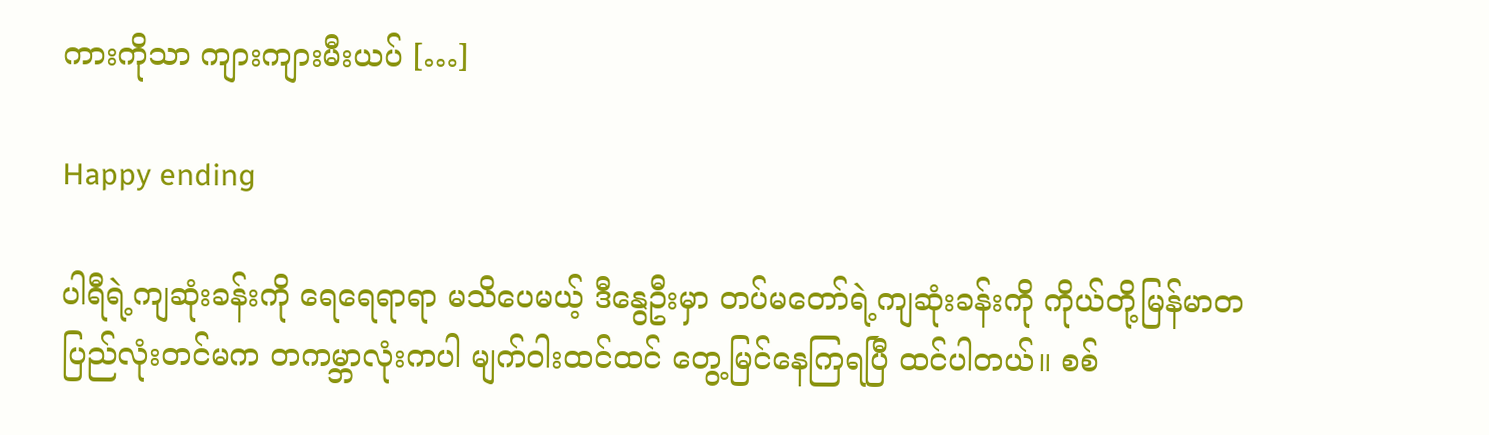ကားကိုသာ ကျားကျားမီးယပ် […]

Happy ending

ပါရီရဲ့ကျဆုံးခန်းကို ရေရေရာရာ မသိပေမယ့် ဒီနွေဦးမှာ တပ်မတော်ရဲ့ကျဆုံးခန်းကို ကိုယ်တို့မြန်မာတပြည်လုံးတင်မက တကမ္ဘာလုံးကပါ မျက်ဝါးထင်ထင် တွေ့မြင်နေကြရပြီ ထင်ပါတယ်။ စစ်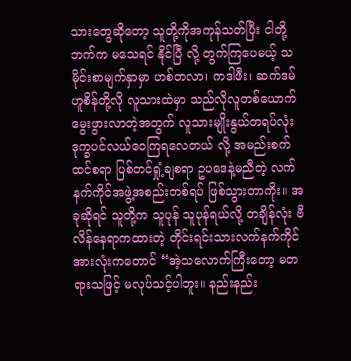သားတွေဆိုတော့ သူတို့ကိုအကုန်သတ်ပြီး ငါတို့ဘက်က မသေရင် နိုင်ပြီ လို့ တွက်ကြပေမယ့် သမိုင်းစာမျက်နှာမှာ ဟစ်တလာ၊ ကဒါဖီး၊ ဆက်ဒမ်ဟူစိန်တို့လို လူသားထဲမှာ သည်လိုလူတစ်ယောက် မွေးဖွားလာတဲ့အတွက် လူသားမျိုးနွယ်တရပ်လုံး ဒုက္ခပင်လယ်ဝေကြရလေတယ် လို့ အမည်းစက်ထင်စရာ ပြစ်တင်ရှုံ့ချစရာ ဥပဒေနဲ့မညီတဲ့ လက်နက်ကိုင်အဖွဲ့အစည်းတစ်ရပ် ဖြစ်သွားတာကိုး။ အခုဆိုရင် သူတို့က သူပုန် သူပုန်ရယ်လို့ တချိန်လုံး ဗီလိန်နေရာကထားတဲ့ တိုင်းရင်းသားလက်နက်ကိုင်အားလုံးကတောင် “အဲ့သလောက်ကြီးတော့ မတရားသဖြင့် မလုပ်သင့်ပါဘူး။ နည်းနည်း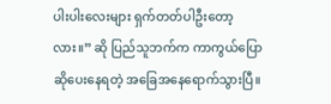ပါးပါးလေးများ ရှက်တတ်ပါဦးတော့လား။” ဆို ပြည်သူဘက်က ကာကွယ်ပြောဆိုပေးနေရတဲ့ အခြေအနေရောက်သွားပြီ။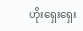ဟိုးရှေးရှေး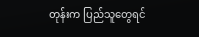တုန်းက ပြည်သူတွေရင်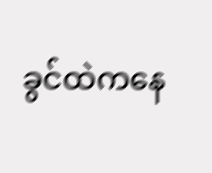ခွင်ထဲကနေ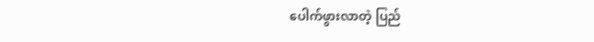ပေါက်ဖွားလာတဲ့ ပြည်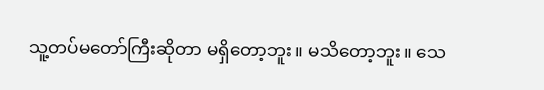သူ့တပ်မတော်ကြီးဆိုတာ မရှိတော့ဘူး။ မသိတော့ဘူး။ သေ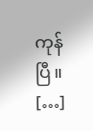ကုန်ပြီ။ […]